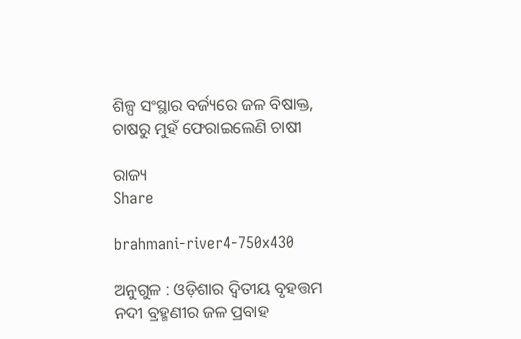ଶିଳ୍ପ ସଂସ୍ଥାର ବର୍ଜ୍ୟରେ ଜଳ ବିଷାକ୍ତ, ଚାଷରୁ ମୁହଁ ଫେରାଇଲେଣି ଚାଷୀ

ରାଜ୍ୟ
Share

brahmani-river4-750x430

ଅନୁଗୁଳ : ଓଡ଼ିଶାର ଦ୍ବିତୀୟ ବୃହତ୍ତମ ନଦୀ ବ୍ରହ୍ମଣୀର ଜଳ ପ୍ରବାହ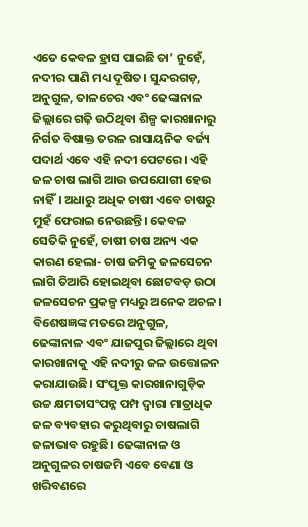ଏତେ କେବଳ ହ୍ରାସ ପାଇଛି ତା’ ନୁହେଁ, ନଦୀର ପାଣି ମଧ୍ୟ ଦୂଷିତ। ସୁନ୍ଦରଗଡ଼, ଅନୁଗୁଳ, ତାଳଚେର ଏବଂ ଢେଙ୍କାନାଳ ଜିଲ୍ଲାରେ ଗଢ଼ି ଉଠିଥିବା ଶିଳ୍ପ କାରଖାନାରୁ ନିର୍ଗତ ବିଷାକ୍ତ ତରଳ ରାସାୟନିକ ବର୍ଜ୍ୟ ପଦାର୍ଥ ଏବେ ଏହି ନଦୀ ପେଟରେ। ଏହି ଜଳ ଚାଷ ଲାଗି ଆଉ ଉପଯୋଗୀ ହେଉ ନାହିଁ। ଅଧାରୁ ଅଧିକ ଚାଷୀ ଏବେ ଚାଷରୁ ମୁହଁ ଫେରାଇ ନେଉଛନ୍ତି। କେବଳ ସେତିକି ନୁହେଁ, ଚାଷୀ ଚାଷ ଅନ୍ୟ ଏକ କାରଣ ହେଲା- ଚାଷ ଜମିକୁ ଜଳସେଚନ ଲାଗି ତିଆରି ହୋଇଥିବା ଛୋଟବଡ଼ ଉଠା ଜଳସେଚନ ପ୍ରକଳ୍ପ ମଧ୍ୟରୁ ଅନେକ ଅଚଳ। ବିଶେଷଜ୍ଞଙ୍କ ମତରେ ଅନୁଗୁଳ, ଢେଙ୍କାନାଳ ଏବଂ ଯାଜପୁର ଜିଲ୍ଲାରେ ଥିବା କାରଖାନାକୁ ଏହି ନଦୀରୁ ଜଳ ଉତ୍ତୋଳନ କରାଯାଉଛି। ସଂପୃକ୍ତ କାରଖାନାଗୁଡ଼ିକ ଉଚ୍ଚ କ୍ଷମତାସଂପନ୍ନ ପମ୍ପ ଦ୍ବାରା ମାତ୍ରାଧିକ ଜଳ ବ୍ୟବହାର କରୁଥିବାରୁ ଚାଷଲାଗି ଜଳାଭାବ ରହୁଛି। ଢେଙ୍କାନାଳ ଓ ଅନୁଗୁଳର ଚାଷଜମି ଏବେ ବେଣା ଓ ଖରିବଣରେ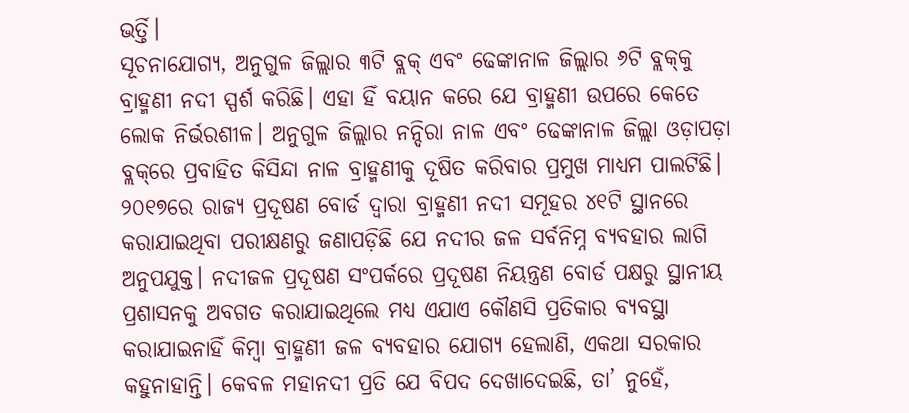ଭର୍ତ୍ତି।
ସୂଚନାଯୋଗ୍ୟ, ଅନୁଗୁଳ ଜିଲ୍ଲାର ୩ଟି ବ୍ଲକ୍‌ ଏବଂ ଢେଙ୍କାନାଳ ଜିଲ୍ଲାର ୬ଟି ବ୍ଲକ୍‌କୁ ବ୍ରାହ୍ମଣୀ ନଦୀ ସ୍ପର୍ଶ କରିଛି। ଏହା ହିଁ ବୟାନ କରେ ଯେ ବ୍ରାହ୍ମଣୀ ଉପରେ କେତେ ଲୋକ ନିର୍ଭରଶୀଳ। ଅନୁଗୁଳ ଜିଲ୍ଲାର ନନ୍ଦିରା ନାଳ ଏବଂ ଢେଙ୍କାନାଳ ଜିଲ୍ଲା ଓଡ଼ାପଡ଼ା ବ୍ଲକ୍‌ରେ ପ୍ରବାହିତ କିସିନ୍ଦା ନାଳ ବ୍ରାହ୍ମଣୀକୁ ଦୂଷିତ କରିବାର ପ୍ରମୁଖ ମାଧ୍ୟମ ପାଲଟିଛି। ୨୦୧୭ରେ ରାଜ୍ୟ ପ୍ରଦୂଷଣ ବୋର୍ଡ ଦ୍ବାରା ବ୍ରାହ୍ମଣୀ ନଦୀ ସମୂହର ୪୧ଟି ସ୍ଥାନରେ କରାଯାଇଥିବା ପରୀକ୍ଷଣରୁ ଜଣାପଡ଼ିଛି ଯେ ନଦୀର ଜଳ ସର୍ବନିମ୍ନ ବ୍ୟବହାର ଲାଗି ଅନୁପଯୁକ୍ତ। ନଦୀଜଳ ପ୍ରଦୂଷଣ ସଂପର୍କରେ ପ୍ରଦୂଷଣ ନିୟନ୍ତ୍ରଣ ବୋର୍ଡ ପକ୍ଷରୁ ସ୍ଥାନୀୟ ପ୍ରଶାସନକୁ ଅବଗତ କରାଯାଇଥିଲେ ମଧ୍ୟ ଏଯାଏ କୌଣସି ପ୍ରତିକାର ବ୍ୟବସ୍ଥା କରାଯାଇନାହିଁ କିମ୍ବା ବ୍ରାହ୍ମଣୀ ଜଳ ବ୍ୟବହାର ଯୋଗ୍ୟ ହେଲାଣି, ଏକଥା ସରକାର କହୁନାହାନ୍ତି। କେବଳ ମହାନଦୀ ପ୍ରତି ଯେ ବିପଦ ଦେଖାଦେଇଛି, ତା’ ନୁହେଁ,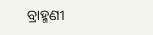ବ୍ରାହ୍ମଣୀ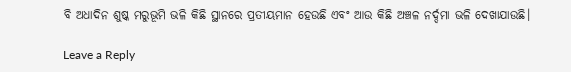ବି ଅଧାଦିନ ଶୁଷ୍କ ମରୁଭୂମି ଭଳି କିଛି ସ୍ଥାନରେ ପ୍ରତୀୟମାନ ହେଉଛି ଏବଂ ଆଉ କିଛି ଅଞ୍ଚଳ ନର୍ଦ୍ଦମା ଭଳି ଦେଖାଯାଉଛି।

Leave a Reply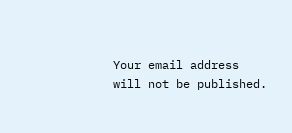Your email address will not be published.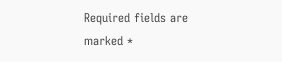Required fields are marked *